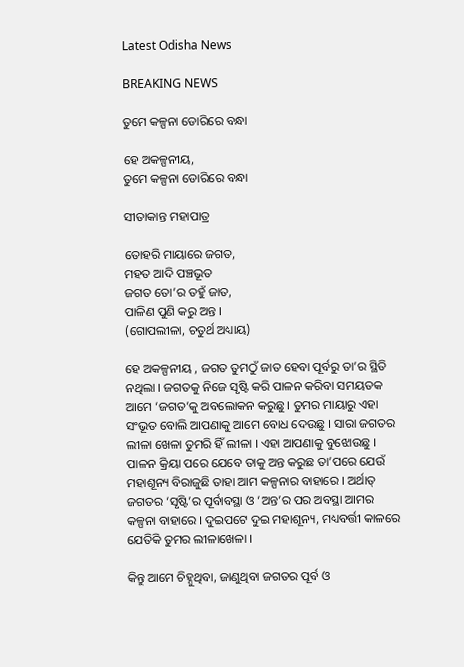Latest Odisha News

BREAKING NEWS

ତୁମେ କଳ୍ପନା ଡୋରିରେ ବନ୍ଧା

ହେ ଅକଳ୍ପନୀୟ,
ତୁମେ କଳ୍ପନା ଡୋରିରେ ବନ୍ଧା

ସୀତାକାନ୍ତ ମହାପାତ୍ର

ତୋହରି ମାୟାରେ ଜଗତ,
ମହତ ଆଦି ପଞ୍ଚଭୂତ
ଜଗତ ତୋ’ର ତହୁଁ ଜାତ,
ପାଳିଣ ପୁଣି କରୁ ଅନ୍ତ ।
(ଗୋପଲୀଳା, ଚତୁର୍ଥ ଅଧ୍ୟାୟ)

ହେ ଅକଳ୍ପନୀୟ , ଜଗତ ତୁମଠୁଁ ଜାତ ହେବା ପୂର୍ବରୁ ତା’ର ସ୍ଥିତି ନଥିଲା । ଜଗତକୁ ନିଜେ ସୃଷ୍ଟି କରି ପାଳନ କରିବା ସମୟତକ ଆମେ ‘ଜଗତ’କୁ ଅବଲୋକନ କରୁଛୁ । ତୁମର ମାୟାରୁ ଏହା ସଂଭୂତ ବୋଲି ଆପଣାକୁ ଆମେ ବୋଧ ଦେଉଛୁ । ସାରା ଜଗତର ଲୀଳା ଖେଳା ତୁମରି ହିଁ ଲୀଳା । ଏହା ଆପଣାକୁ ବୁଝୋଉଛୁ । ପାଳନ କ୍ରିୟା ପରେ ଯେବେ ତାକୁ ଅନ୍ତ କରୁଛ ତା’ପରେ ଯେଉଁ ମହାଶୂନ୍ୟ ବିରାଜୁଛି ତାହା ଆମ କଳ୍ପନାର ବାହାରେ । ଅର୍ଥାତ୍ ଜଗତର ‘ସୃଷ୍ଟି’ର ପୂର୍ବାବସ୍ଥା ଓ ‘ଅନ୍ତ’ର ପର ଅବସ୍ଥା ଆମର କଳ୍ପନା ବାହାରେ । ଦୁଇପଟେ ଦୁଇ ମହାଶୂନ୍ୟ, ମଧ୍ୟବର୍ତ୍ତୀ କାଳରେ ଯେତିକି ତୁମର ଲୀଳାଖେଳା ।

କିନ୍ତୁ ଆମେ ଚିହ୍ନୁଥିବା, ଜାଣୁଥିବା ଜଗତର ପୂର୍ବ ଓ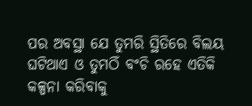ପର ଅବସ୍ଥା ଯେ ତୁମରି ସ୍ଥିତିରେ ବିଲୟ ଘଟିଥାଏ ଓ ତୁମଠିଁ ବଂଚି ରହେ ଏତିକି କଳ୍ପନା କରିବାକୁ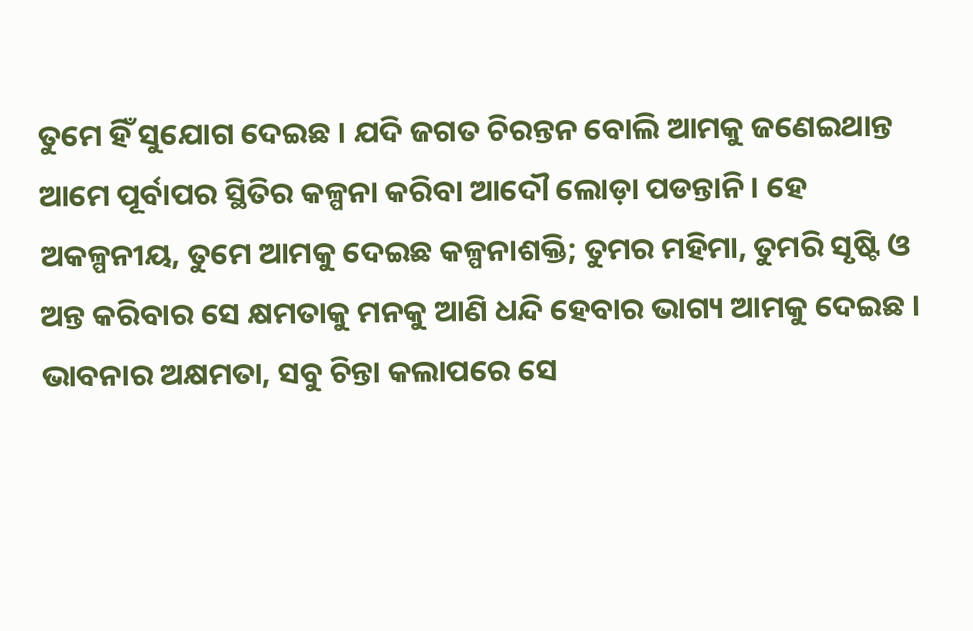ତୁମେ ହିଁ ସୁଯୋଗ ଦେଇଛ । ଯଦି ଜଗତ ଚିରନ୍ତନ ବୋଲି ଆମକୁ ଜଣେଇଥାନ୍ତ ଆମେ ପୂର୍ବାପର ସ୍ଥିତିର କଳ୍ପନା କରିବା ଆଦୌ ଲୋଡ଼ା ପଡନ୍ତାନି । ହେ ଅକଳ୍ପନୀୟ, ତୁମେ ଆମକୁ ଦେଇଛ କଳ୍ପନାଶକ୍ତି; ତୁମର ମହିମା, ତୁମରି ସୃଷ୍ଟି ଓ ଅନ୍ତ କରିବାର ସେ କ୍ଷମତାକୁ ମନକୁ ଆଣି ଧନ୍ଦି ହେବାର ଭାଗ୍ୟ ଆମକୁ ଦେଇଛ । ଭାବନାର ଅକ୍ଷମତା, ସବୁ ଚିନ୍ତା କଲାପରେ ସେ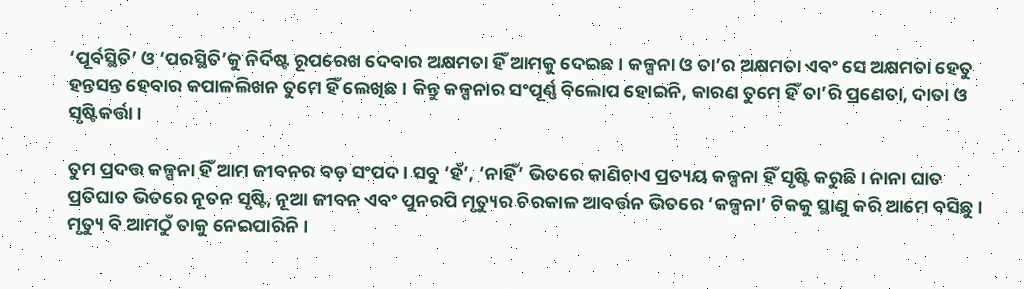‘ପୂର୍ବସ୍ଥିତି’ ଓ ‘ପରସ୍ଥିତି’କୁ ନିର୍ଦିଷ୍ଟ ରୂପରେଖ ଦେବାର ଅକ୍ଷମତା ହିଁ ଆମକୁ ଦେଇଛ । କଳ୍ପନା ଓ ତା’ର ଅକ୍ଷମତା ଏବଂ ସେ ଅକ୍ଷମତା ହେତୁ ହନ୍ତସନ୍ତ ହେବାର କପାଳଲିଖନ ତୁମେ ହିଁ ଲେଖିଛ । କିନ୍ତୁ କଳ୍ପନାର ସଂପୂର୍ଣ୍ଣ ବିଲୋପ ହୋଇନି, କାରଣ ତୁମେ ହିଁ ତା’ରି ପ୍ରଣେତା, ଦାତା ଓ ସୃଷ୍ଟିକର୍ତ୍ତା ।

ତୁମ ପ୍ରଦତ୍ତ କଳ୍ପନା ହିଁ ଆମ ଜୀବନର ବଡ଼ ସଂପଦ । ସବୁ ‘ହଁ’, ‘ନାହିଁ’ ଭିତରେ କାଣିଚାଏ ପ୍ରତ୍ୟୟ କଳ୍ପନା ହିଁ ସୃଷ୍ଟି କରୁଛି । ନାନା ଘାତ ପ୍ରତିଘାତ ଭିତରେ ନୂତନ ସୃଷ୍ଟି, ନୂଆ ଜୀବନ ଏବଂ ପୁନରପି ମୃତ୍ୟୁର ଚିରକାଳ ଆବର୍ତ୍ତନ ଭିତରେ ‘କଳ୍ପନା’ ଟିକକୁ ସ୍ଥାଣୁ କରି ଆମେ ବସିଛୁ । ମୃତ୍ୟୁ ବି ଆମଠୁଁ ତାକୁ ନେଇପାରିନି ।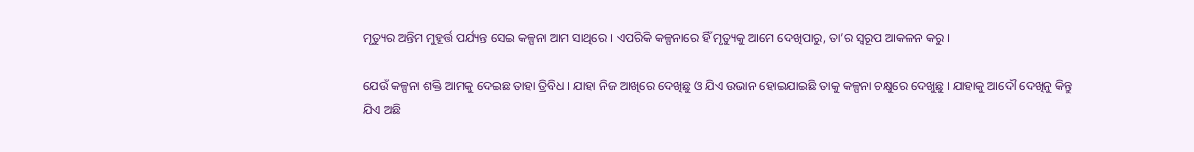ମୃତ୍ୟୁର ଅନ୍ତିମ ମୁହୂର୍ତ୍ତ ପର୍ଯ୍ୟନ୍ତ ସେଇ କଳ୍ପନା ଆମ ସାଥିରେ । ଏପରିକି କଳ୍ପନାରେ ହିଁ ମୃତ୍ୟୁକୁ ଆମେ ଦେଖିପାରୁ, ତା’ର ସ୍ୱରୂପ ଆକଳନ କରୁ ।

ଯେଉଁ କଳ୍ପନା ଶକ୍ତି ଆମକୁ ଦେଇଛ ତାହା ତ୍ରିବିଧ । ଯାହା ନିଜ ଆଖିରେ ଦେଖିଛୁ ଓ ଯିଏ ଉଭାନ ହୋଇଯାଇଛି ତାକୁ କଳ୍ପନା ଚକ୍ଷୁରେ ଦେଖୁଛୁ । ଯାହାକୁ ଆଦୌ ଦେଖିନୁ କିନ୍ତୁ ଯିଏ ଅଛି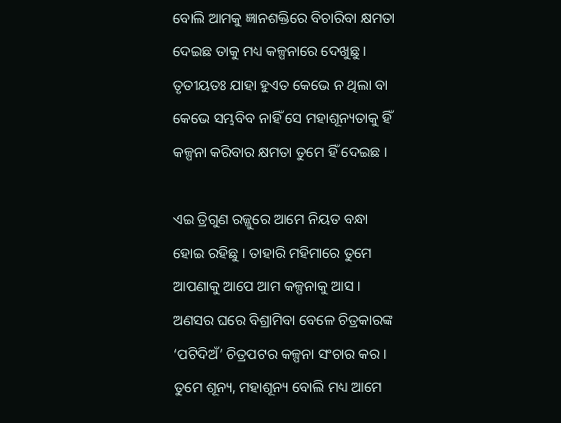ବୋଲି ଆମକୁ ଜ୍ଞାନଶକ୍ତିରେ ବିଚାରିବା କ୍ଷମତା ଦେଇଛ ତାକୁ ମଧ୍ୟ କଳ୍ପନାରେ ଦେଖୁଛୁ । ତୃତୀୟତଃ ଯାହା ହୁଏତ କେଭେ ନ ଥିଲା ବା କେଭେ ସମ୍ଭବିବ ନାହିଁ ସେ ମହାଶୂନ୍ୟତାକୁ ହିଁ କଳ୍ପନା କରିବାର କ୍ଷମତା ତୁମେ ହିଁ ଦେଇଛ ।

ଏଇ ତ୍ରିଗୁଣ ରଜ୍ଜୁରେ ଆମେ ନିୟତ ବନ୍ଧା ହୋଇ ରହିଛୁ । ତାହାରି ମହିମାରେ ତୁମେ ଆପଣାକୁ ଆପେ ଆମ କଳ୍ପନାକୁ ଆସ । ଅଣସର ଘରେ ବିଶ୍ରାମିବା ବେଳେ ଚିତ୍ରକାରଙ୍କ ‘ପଟିଦିଅଁ’ ଚିତ୍ରପଟର କଳ୍ପନା ସଂଚାର କର । ତୁମେ ଶୂନ୍ୟ, ମହାଶୂନ୍ୟ ବୋଲି ମଧ୍ୟ ଆମେ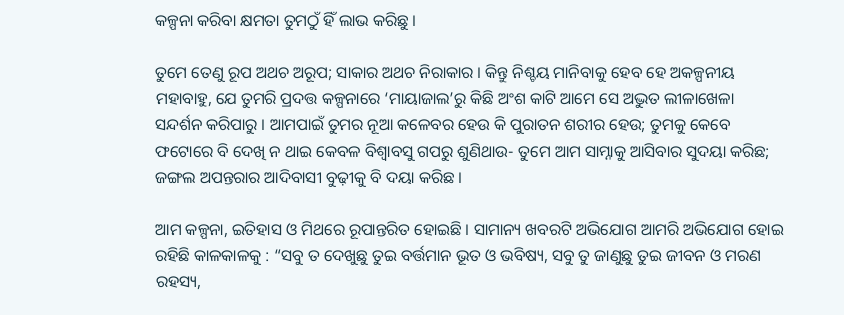କଳ୍ପନା କରିବା କ୍ଷମତା ତୁମଠୁଁ ହିଁ ଲାଭ କରିଛୁ ।

ତୁମେ ତେଣୁ ରୂପ ଅଥଚ ଅରୂପ; ସାକାର ଅଥଚ ନିରାକାର । କିନ୍ତୁ ନିଶ୍ଚୟ ମାନିବାକୁ ହେବ ହେ ଅକଳ୍ପନୀୟ ମହାବାହୁ, ଯେ ତୁମରି ପ୍ରଦତ୍ତ କଳ୍ପନାରେ ‘ମାୟାଜାଲ’ରୁ କିଛି ଅଂଶ କାଟି ଆମେ ସେ ଅଦ୍ଭୁତ ଲୀଳାଖେଳା ସନ୍ଦର୍ଶନ କରିପାରୁ । ଆମପାଇଁ ତୁମର ନୂଆ କଳେବର ହେଉ କି ପୁରାତନ ଶରୀର ହେଉ; ତୁମକୁ କେବେ ଫଟୋରେ ବି ଦେଖି ନ ଥାଇ କେବଳ ବିଶ୍ୱାବସୁ ଗପରୁ ଶୁଣିଥାଉ- ତୁମେ ଆମ ସାମ୍ନାକୁ ଆସିବାର ସୁଦୟା କରିଛ; ଜଙ୍ଗଲ ଅପନ୍ତରାର ଆଦିବାସୀ ବୁଢ଼ୀକୁ ବି ଦୟା କରିଛ ।

ଆମ କଳ୍ପନା, ଇତିହାସ ଓ ମିଥରେ ରୂପାନ୍ତରିତ ହୋଇଛି । ସାମାନ୍ୟ ଖବରଟି ଅଭିଯୋଗ ଆମରି ଅଭିଯୋଗ ହୋଇ ରହିଛି କାଳକାଳକୁ : “ସବୁ ତ ଦେଖୁଛୁ ତୁଇ ବର୍ତ୍ତମାନ ଭୂତ ଓ ଭବିଷ୍ୟ, ସବୁ ତୁ ଜାଣୁଛୁ ତୁଇ ଜୀବନ ଓ ମରଣ ରହସ୍ୟ,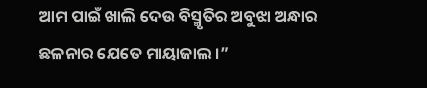ଆମ ପାଇଁ ଖାଲି ଦେଉ ବିସ୍ମୃତିର ଅବୁଝା ଅନ୍ଧାର ଛଳନାର ଯେତେ ମାୟାଜାଲ ।”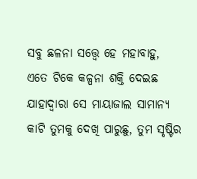ସବୁ ଛଳନା ସତ୍ତ୍ୱେ ହେ ମହାବାହୁ, ଏତେ ଟିକେ କଳ୍ପନା ଶକ୍ତି ଦେଇଛ ଯାହାଦ୍ୱାରା ସେ ମାୟାଜାଲ ସାମାନ୍ୟ କାଟି ତୁମକୁ ଦେଖି ପାରୁଛୁ, ତୁମ ସୃଷ୍ଟିର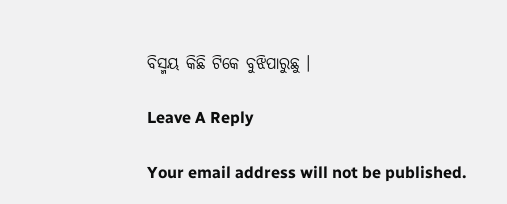ବିସ୍ମୟ କିଛି ଟିକେ ବୁଝିପାରୁଛୁ ।

Leave A Reply

Your email address will not be published.